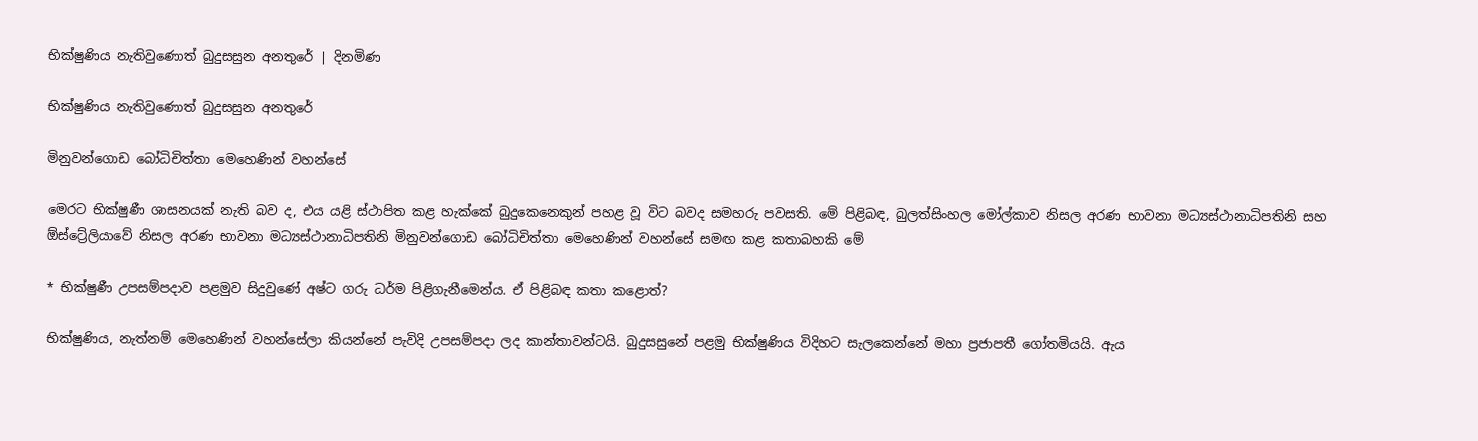භික්ෂුණිය නැතිවුණොත් බුදුසසුන අනතුරේ | දිනමිණ

භික්ෂුණිය නැතිවුණොත් බුදුසසුන අනතුරේ

මිනුවන්ගොඩ බෝධිචිත්තා මෙහෙණින් වහන්සේ

මෙරට භික්ෂුණී ශාසනයක් නැති බව ද, එය යළි ස්ථාපිත කළ හැක්කේ බුදුකෙනෙකුන් පහළ වූ විට බවද සමහරු පවසති. මේ පිළිබඳ, බුලත්සිංහල මෝල්කාව නිසල අරණ භාවනා මධ්‍යස්ථානාධිපතිනි සහ ඕස්ට්‍රේලියාවේ නිසල අරණ භාවනා මධ්‍යස්ථානාධිපතිනි මිනුවන්ගොඩ බෝධිචිත්තා මෙහෙණින් වහන්සේ සමඟ කළ කතාබහකි මේ

* භික්ෂුණී උපසම්පදාව පළමුව සිදුවුණේ අෂ්ට ගරු ධර්ම පිළිගැනීමෙන්ය. ඒ පිළිබඳ කතා කළොත්?

භික්ෂුණිය, නැත්නම් මෙහෙණින් වහන්සේලා කියන්නේ පැවිදි උපසම්පදා ලද කාන්තාවන්ටයි. බුදුසසුනේ පළමු භික්ෂුණිය විදිහට සැලකෙන්නේ මහා ප්‍රජාපතී ගෝතමියයි. ඇය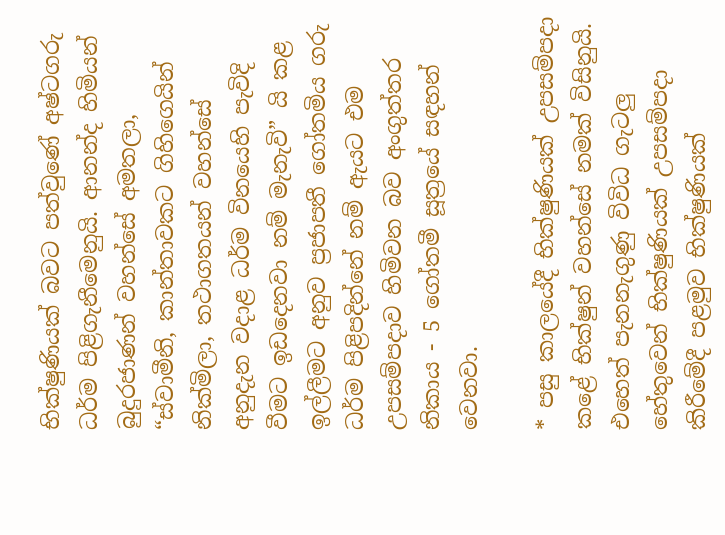භික්ෂුණියක් බවට පත්වුණේ අෂ්ටගරු ධර්ම පිළිගැනීමෙනුයි. ආනන්ද හිමියන් බුදුරජාණන් වහන්සේ අමතලා, “ස්වාමීනි, කාන්තාවකට ගිහිගෙයින් නික්මිලා, තථාගතයන් වහන්සේ අනුදැන වදාළ ධර්ම විනයෙහි පැවිදි වීමට ඉඩදෙනවා නම් මැනැවි” යි කළ ඉල්ලීමට අනුව ප්‍රජාපතී ගෝතමිය ගරු ධර්ම පිළිපදින්නේ නම් ඇයට එම උපසම්පදාව හිමිවන බව අංගුත්තර නිකාය - 5 ගෝතමී සූත්‍රයේ සඳහන් වෙනවා.

* පසු කාලයේදී භික්ෂුණියක් උපසම්පදා කළේ භික්ෂුන් වහන්සේ නමක් විසිනුයි. එහෙත් පැනනැගුණු විවිධ ගැටලු හේතුවෙන් භික්ෂුණියක් උපසම්පදා කිරීමේදී පළමුව භික්ෂුණියක්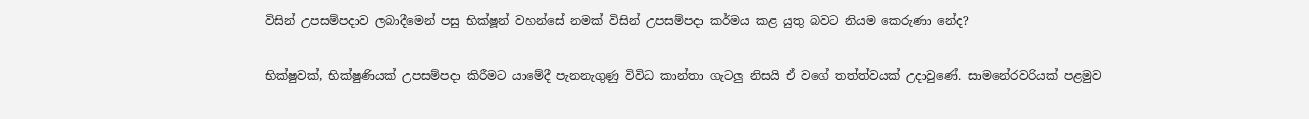විසින් උපසම්පදාව ලබාදීමෙන් පසු භික්ෂූන් වහන්සේ නමක් විසින් උපසම්පදා කර්මය කළ යුතු බවට නියම කෙරුණා නේද?

භික්ෂුවක්, භික්ෂුණියක් උපසම්පදා කිරීමට යාමේදී පැනනැගුණු විවිධ කාන්තා ගැටලු නිසයි ඒ වගේ තත්ත්වයක් උදාවුණේ. සාමනේරවරියක් පළමුව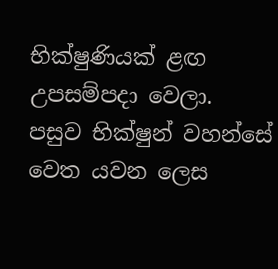භික්ෂුණියක් ළඟ උපසම්පදා වෙලා. පසුව භික්ෂුන් වහන්සේ වෙත යවන ලෙස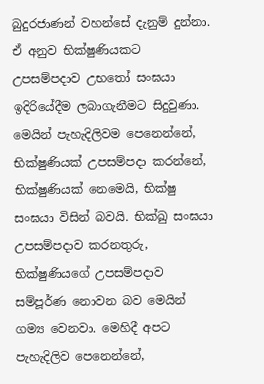බුදුරජාණන් වහන්සේ දැනුම් දුන්නා. ඒ අනුව භික්ෂුණියකට උපසම්පදාව උභතෝ සංඝයා ඉදිරියේදීම ලබාගැනීමට සිදුවුණා. මෙයින් පැහැදිලිවම පෙනෙන්නේ, භික්ෂුණියක් උපසම්පදා කරන්නේ, භික්ෂුණියක් නෙමෙයි, භික්ෂු සංඝයා විසින් බවයි. භික්ඛු සංඝයා උපසම්පදාව කරනතුරු, භික්ෂුණියගේ උපසම්පදාව සම්පූර්ණ නොවන බව මෙයින් ගම්‍ය වෙනවා. මෙහිදී අපට පැහැදිලිව පෙනෙන්නේ,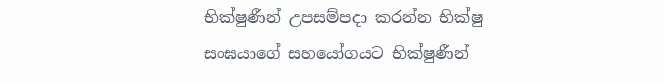භික්ෂුණීන් උපසම්පදා කරන්න භික්ෂු සංඝයාගේ සහයෝගයට භික්ෂුණීන්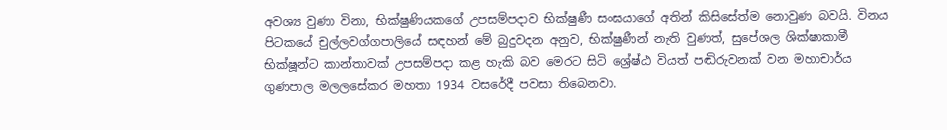අවශ්‍ය වුණා විනා, භික්ෂුණියකගේ උපසම්පදාව භික්ෂුණී සංඝයාගේ අතින් කිසිසේත්ම නොවුණ බවයි. විනය පිටකයේ චුල්ලවග්ගපාලියේ සඳහන් මේ බුදුවදන අනුව, භික්ෂුණීන් නැති වුණත්, සුපේශල ශික්ෂාකාමී භික්ෂූන්ට කාන්තාවක් උපසම්පදා කළ හැකි බව මෙරට සිටි ශ්‍රේෂ්ඨ වියත් පඬිරුවනක් වන මහාචාර්ය ගුණපාල මලලසේකර මහතා 1934 වසරේදී පවසා තිබෙනවා.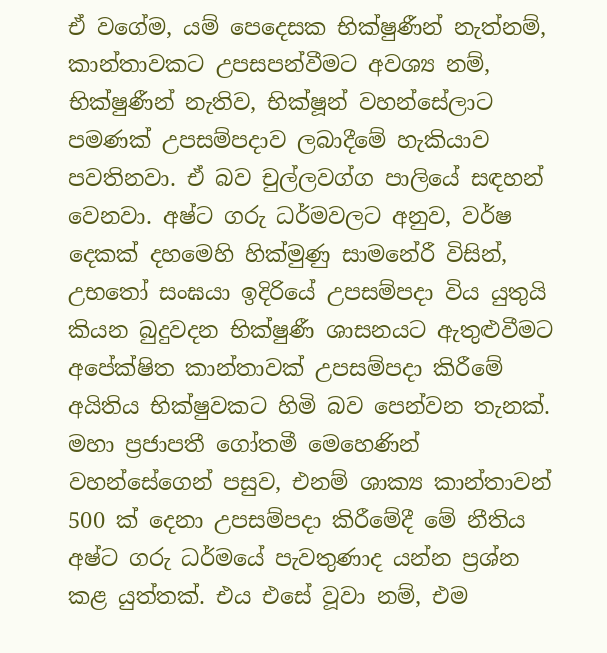ඒ වගේම, යම් පෙදෙසක භික්ෂුණීන් නැත්නම්, කාන්තාවකට උපසපන්වීමට අවශ්‍ය නම්, භික්ෂුණීන් නැතිව, භික්ෂූන් වහන්සේලාට පමණක් උපසම්පදාව ලබාදීමේ හැකියාව පවතිනවා. ඒ බව චුල්ලවග්ග පාලියේ සඳහන් වෙනවා. අෂ්ට ගරු ධර්මවලට අනුව, වර්ෂ දෙකක් දහමෙහි හික්මුණු සාමනේරී විසින්, උභතෝ සංඝයා ඉදිරියේ උපසම්පදා විය යුතුයි කියන බුදුවදන භික්ෂුණී ශාසනයට ඇතුළුවීමට අපේක්ෂිත කාන්තාවක් උපසම්පදා කිරීමේ අයිතිය භික්ෂුවකට හිමි බව පෙන්වන තැනක්. මහා ප්‍රජාපතී ගෝතමී මෙහෙණින් වහන්සේගෙන් පසුව, එනම් ශාක්‍ය කාන්තාවන් 500 ක් දෙනා උපසම්පදා කිරීමේදී මේ නීතිය අෂ්ට ගරු ධර්මයේ පැවතුණාද යන්න ප්‍රශ්න කළ යුත්තක්. එය එසේ වූවා නම්, එම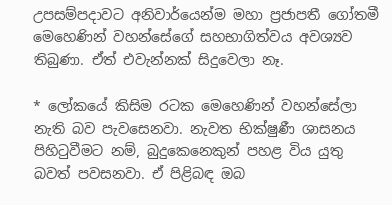උපසම්පදාවට අනිවාර්යෙන්ම මහා ප්‍රජාපතී ගෝතමී මෙහෙණින් වහන්සේගේ සහභාගිත්වය අවශ්‍යව තිබුණා. ඒත් එවැන්නක් සිදුවෙලා නෑ.

* ලෝකයේ කිසිම රටක මෙහෙණින් වහන්සේලා නැති බව පැවසෙනවා. නැවත භික්ෂුණී ශාසනය පිහිටුවීමට නම්, බුදුකෙනෙකුන් පහළ විය යුතු බවත් පවසනවා. ඒ පිළිබඳ ඔබ‍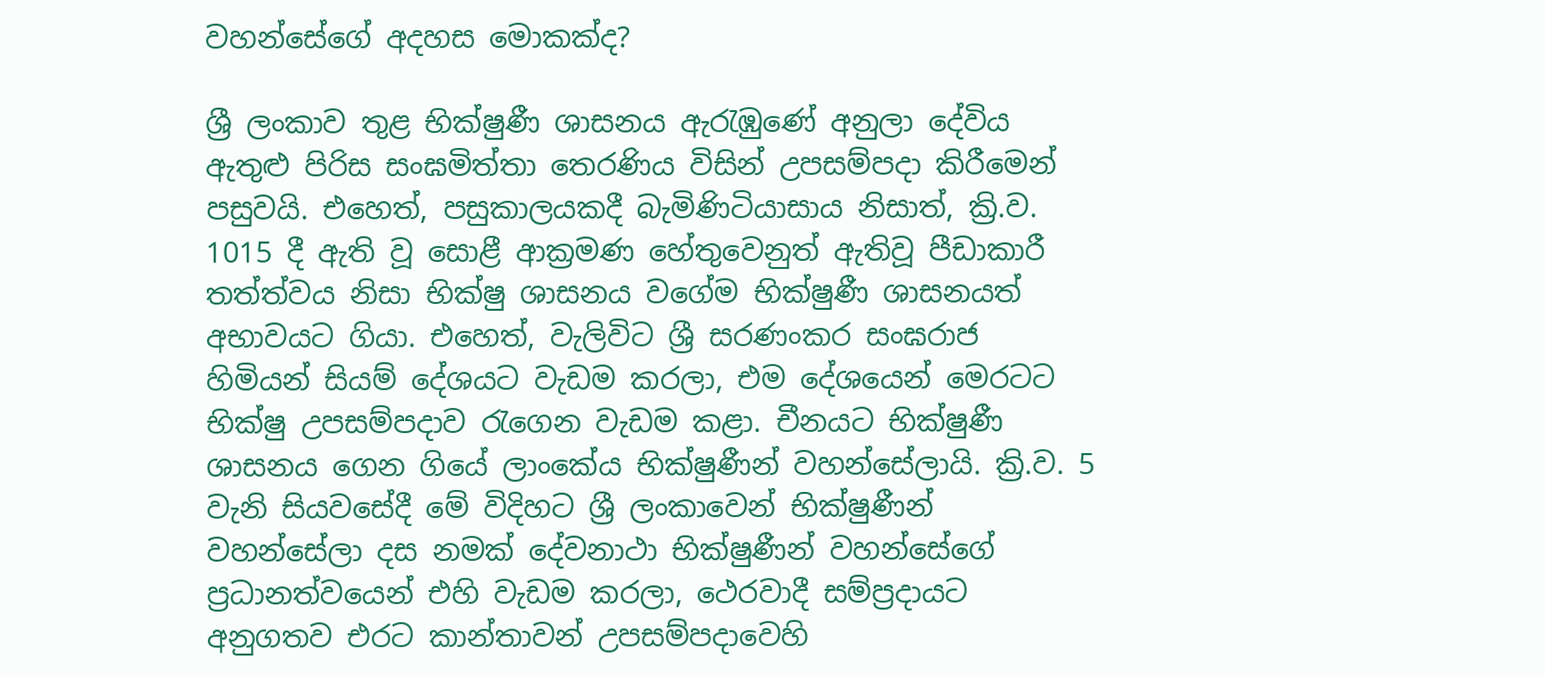වහන්සේගේ අදහස මොකක්ද?

ශ්‍රී ලංකාව තුළ භික්ෂුණී ශාසනය ඇරැඹුණේ අනුලා දේවිය ඇතුළු පිරිස සංඝමිත්තා තෙරණිය විසින් උපසම්පදා කිරීමෙන් පසුවයි. එහෙත්, පසුකාලයකදී බැමිණිටියාසාය නිසාත්, ක්‍රි.ව. 1015 දී ඇති වූ සොළී ආක්‍රමණ හේතුවෙනුත් ඇතිවූ පීඩාකාරී තත්ත්වය නිසා භික්ෂු ශාසනය වගේම භික්ෂුණී ශාසනයත් අභාවයට ගියා. එහෙත්, වැලිවිට ශ්‍රී සරණංකර සංඝරාජ හිමියන් සියම් දේශයට වැඩම කරලා, එම දේශයෙන් මෙරටට භික්ෂු උපසම්පදාව රැගෙන වැඩම කළා. චීනයට භික්ෂුණී ශාසනය ගෙන ගියේ ලාංකේය භික්ෂුණීන් වහන්සේලායි. ක්‍රි.ව. 5 වැනි සියවසේදී මේ විදිහට ශ්‍රී ලංකාවෙන් භික්ෂුණීන් වහන්සේලා දස නමක් දේවනාථා භික්ෂුණීන් වහන්සේගේ ප්‍රධානත්වයෙන් එහි වැඩම කරලා, ථෙරවාදී සම්ප්‍රදායට අනුගතව එරට කාන්තාවන් උපසම්පදාවෙහි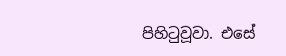පිහිටුවූවා. එසේ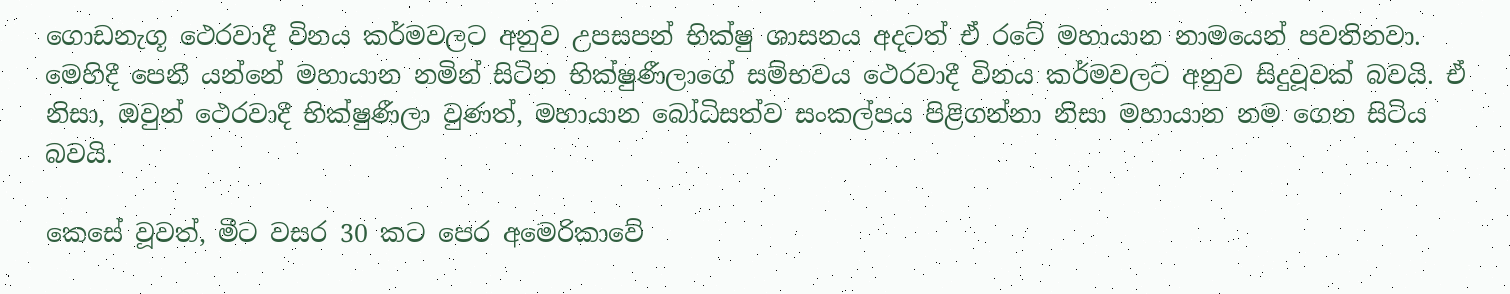ගොඩනැගූ ථෙරවාදී විනය කර්මවලට අනුව උපසපන් භික්ෂු ශාසනය අදටත් ඒ රටේ මහායාන නාමයෙන් පවතිනවා. මෙහිදී පෙනී යන්නේ මහායාන නමින් සිටින භික්ෂුණීලාගේ සම්භවය ථෙරවාදී විනය කර්මවලට අනුව සිදුවූවක් බවයි. ඒ නිසා, ඔවුන් ථෙරවාදී භික්ෂුණීලා වුණත්, මහායාන බෝධිසත්ව සංකල්පය පිළිගන්නා නිසා මහායාන නම ගෙන සිටිය බවයි.

කෙසේ වූවත්, මීට වසර 30 කට පෙර අමෙරිකාවේ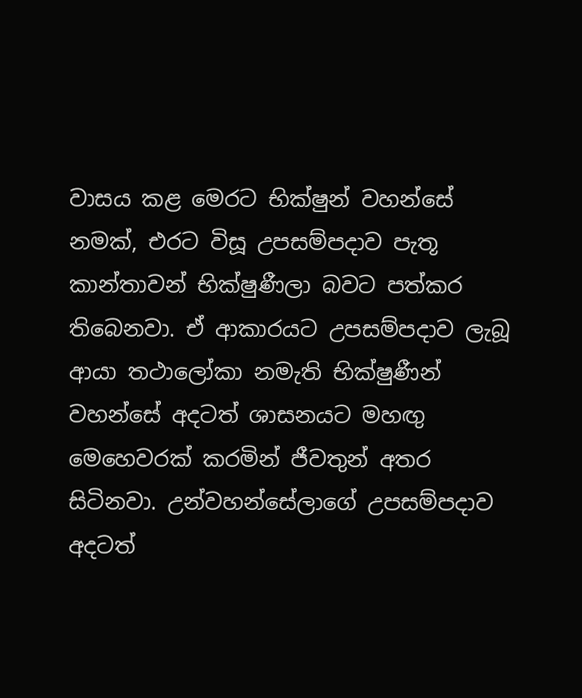වාසය කළ මෙරට භික්ෂුන් වහන්සේ නමක්, එරට විසූ උපසම්පදාව පැතූ කාන්තාවන් භික්ෂුණීලා බවට පත්කර තිබෙනවා. ඒ ආකාරයට උපසම්පදාව ලැබූ ආයා තථාලෝකා නමැති භික්ෂුණීන් වහන්සේ අදටත් ශාසනයට මහඟු මෙහෙවරක් කරමින් ජීවතුන් අතර සිටිනවා. උන්වහන්සේලාගේ උපසම්පදාව අදටත්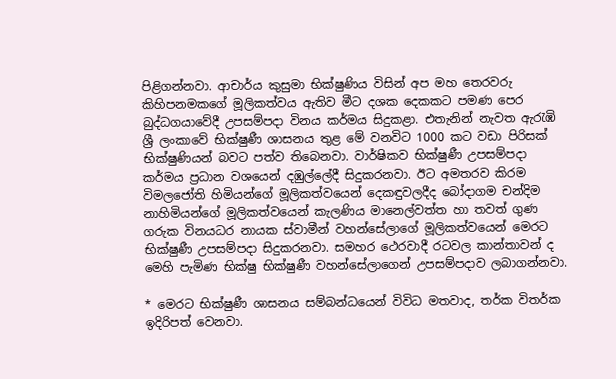පිළිගන්නවා. ආචාර්ය කුසුමා භික්ෂුණිය විසින් අප මහ තෙරවරු කිහිපනමකගේ මූලිකත්වය ඇතිව මීට දශක දෙකකට පමණ පෙර බුද්ධගයාවේදී උපසම්පදා විනය කර්මය සිදුකළා. එතැනින් නැවත ඇරැඹි ශ්‍රී ලංකාවේ භික්ෂුණී ශාසනය තුළ මේ වනවිට 1000 කට වඩා පිරිසක් භික්ෂුණියන් බවට පත්ව තිබෙනවා. වාර්ෂිකව භික්ෂුණී උපසම්පදා කර්මය ප්‍රධාන වශයෙන් දඹුල්ලේදී සිදුකරනවා. ඊට අමතරව කිරම විමලජෝති හිමියන්ගේ මූලිකත්වයෙන් දෙකඳුවලදීද බෝදාගම චන්දිම නාහිමියන්ගේ මූලිකත්වයෙන් කැලණිය මානෙල්වත්ත හා තවත් ගුණ ගරුක විනයධර නායක ස්වාමීන් වහන්සේල‍ාගේ මූලිකත්වයෙන් මෙරට භික්ෂුණී උපසම්පදා සිදුකරනවා. සමහර ථෙරවාදී රටවල කාන්තාවන් ද මෙහි පැමිණ භික්ෂු භික්ෂුණී වහන්සේලාගෙන් උපසම්පදාව ලබාගන්නවා.

* මෙරට භික්ෂුණී ශාසනය සම්බන්ධයෙන් විවිධ මතවාද, තර්ක විතර්ක ඉදිරිපත් වෙනවා.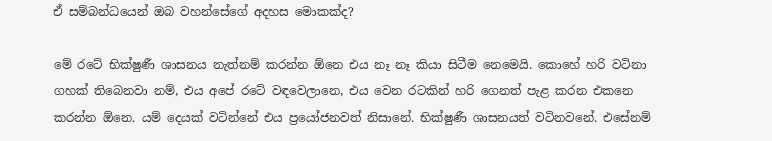ඒ සම්බන්ධයෙන් ඔබ වහන්සේගේ අදහස මොකක්ද?

මේ රටේ භික්ෂුණී ශාසනය නැත්නම් කරන්න ඕනෙ එය නෑ නෑ කියා සිටීම නෙමෙයි. කොහේ හරි වටිනා ගහක් තිබෙනවා නම්, එය අපේ රටේ වඳවෙලානෙ, එය වෙන රටකින් හරි ගෙනත් පැළ කරන එකනෙ කරන්න ඕනෙ. යම් දෙයක් වටින්නේ එය ප්‍රයෝජනවත් නිසානේ. භික්ෂුණී ශාසනයත් වටිනවනේ. එසේනම්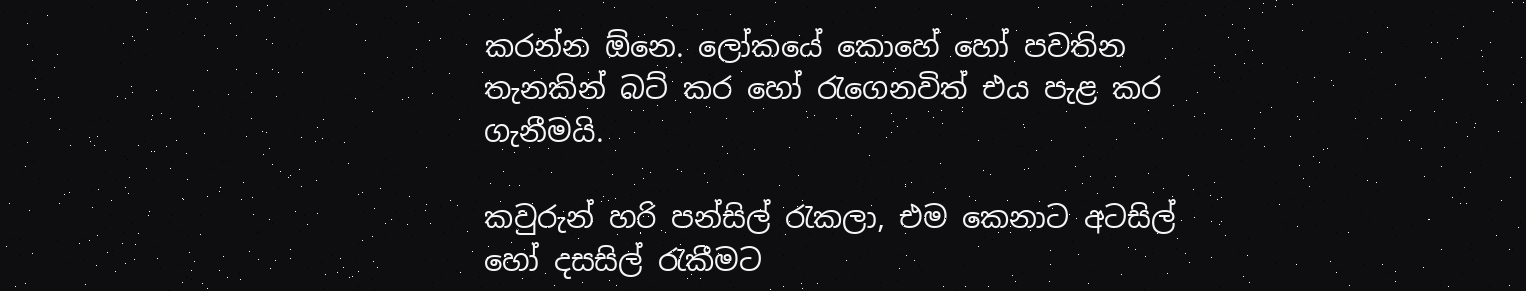කරන්න ඕනෙ. ලෝකයේ කොහේ හෝ පවතින තැනකින් බට් කර හෝ රැගෙනවිත් එය පැළ කර ගැනීමයි.

කවුරුන් හරි පන්සිල් රැකලා, එම කෙනාට අටසිල් හෝ දසසිල් රැකීමට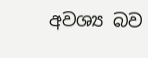අවශ්‍ය බව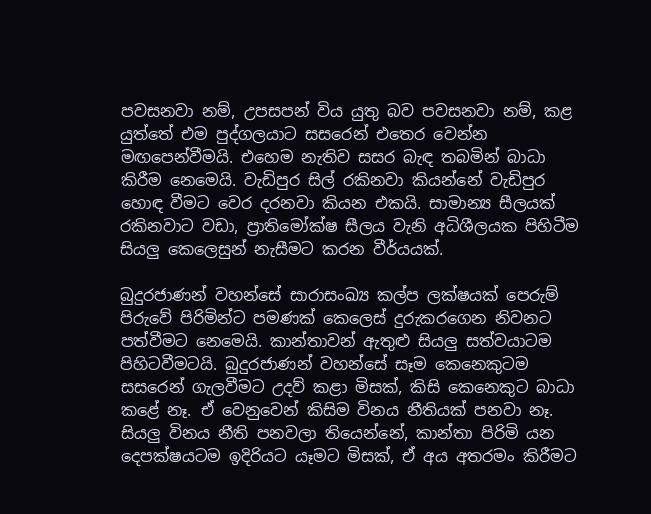පවසනවා නම්, උපසපන් විය යුතු බව පවසනවා නම්, කළ යුත්තේ එම පුද්ගලයාට සසරෙන් එතෙර වෙන්න මඟපෙන්වීමයි. එහෙම නැතිව සසර බැඳ තබමින් බාධා කිරීම නෙමෙයි. වැඩිපුර සිල් රකිනවා කියන්නේ වැඩිපුර හොඳ වීමට වෙර දරනවා කියන එකයි. සාමාන්‍ය සීලයක් රකිනවාට වඩා, ප්‍රාතිමෝක්ෂ සීලය වැනි අධිශීලයක පිහිටීම සියලු කෙලෙසුන් නැසීමට කරන වීර්යයක්.

බුදුරජාණන් වහන්සේ සාරාසංඛ්‍ය කල්ප ලක්ෂයක් පෙරුම් පිරුවේ පිරිමින්ට පමණක් කෙලෙස් දුරුකරගෙන නිවනට පත්වීමට නෙමෙයි. කාන්තාවන් ඇතුළු සියලු සත්වයාටම පිහිටවීමටයි. බුදුරජාණන් වහන්සේ සෑම කෙනෙකුටම සසරෙන් ගැලවීමට උදව් කළා මිසක්, කිසි කෙනෙකුට බාධා කළේ නෑ. ඒ වෙනුවෙන් කිසිම විනය නීතියක් පනවා නෑ. සියලු විනය නීති පනවලා තියෙන්නේ, කාන්තා පිරිමි යන දෙපක්ෂයටම ඉදිරියට යෑමට මිසක්, ඒ අය අතරමං කිරීමට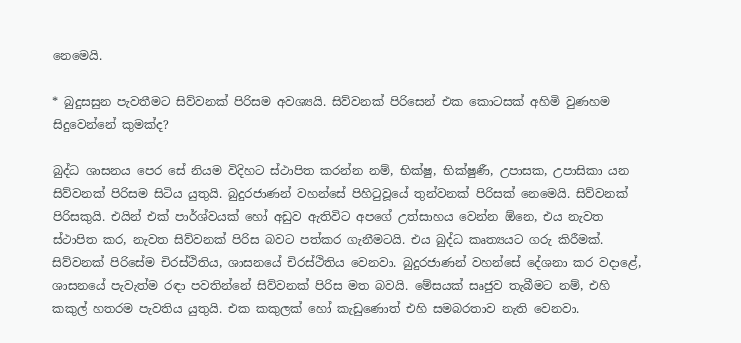නෙමෙයි.

* බුදුසසුන පැවතීමට සිව්වනක් පිරිසම අවශ්‍යයි. සිව්වනක් පිරිසෙන් එක කොටසක් අහිමි වුණහම සිදුවෙන්නේ කුමක්ද?

බුද්ධ ශාසනය පෙර සේ නියම විදිහට ස්ථාපිත කරන්න නම්, භික්ෂු, භික්ෂුණී, උපාසක, උපාසිකා යන සිව්වනක් පිරිසම සිටිය යුතුයි. බුදුරජාණන් වහන්සේ පිහිටුවූයේ තුන්වනක් පිරිසක් නෙමෙයි. සිව්වනක් පිරිසකුයි. එයින් එක් පාර්ශ්වයක් හෝ අඩුව ඇතිවිට අපගේ උත්සාහය වෙන්න ඕනෙ, එය නැවත ස්ථාපිත කර, නැවත සිව්වනක් පිරිස බවට පත්කර ගැනීමටයි. එය බුද්ධ කෘත්‍යයට ගරු කිරීමක්. සිව්වනක් පිරිසේම චිරස්ථිතිය, ශාසනයේ චිරස්ථිතිය වෙනවා. බුදුරජාණන් වහන්සේ දේශනා කර වදාළේ, ශාසනයේ පැවැත්ම රඳා පවතින්නේ සිව්වනක් පිරිස මත බවයි. මේසයක් සෘජුව තැබීමට නම්, එහි කකුල් හතරම පැවතිය යුතුයි. එක කකුලක් හෝ කැඩුණොත් එහි සමබරතාව නැති වෙනවා.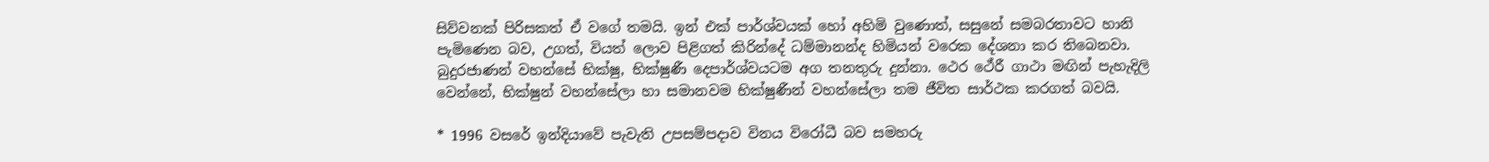සිව්වනක් පිරිසකත් ඒ වගේ තමයි. ඉන් එක් පාර්ශ්වයක් හෝ අහිමි වුණොත්, සසුනේ සමබරතාවට හානි පැමිණෙන බව, උගත්, වියත් ලොව පිළිගත් කිරින්දේ ධම්මානන්ද හිමියන් වරෙක දේශනා කර තිබෙනවා. බුදුරජාණන් වහන්සේ භික්ෂු, භික්ෂුණී දෙපාර්ශ්වයටම අග තනතුරු දුන්නා. ථෙර ථේරී ගාථා මඟින් පැහැදිලි වෙන්නේ, භික්ෂුන් වහන්සේලා හා සමානවම භික්ෂුණීන් වහන්සේලා තම ජීවිත සාර්ථක කරගත් බවයි.

* 1996 වසරේ ඉන්දියාවේ පැවැති උපසම්පදාව විනය විරෝධී බව සමහරු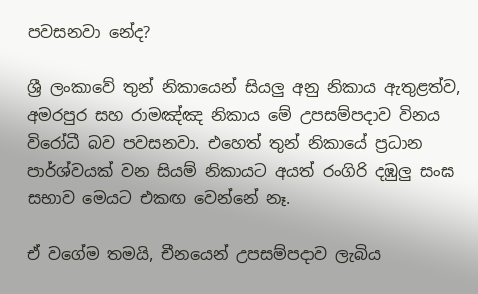පවසනවා නේද?

ශ්‍රී ලංකාවේ තුන් නිකායෙන් සියලු අනු නිකාය ඇතුළත්ව, අමරපුර සහ රාමඤ්ඤ නිකාය මේ උපසම්පදාව විනය විරෝධී බව පවසනවා. එහෙත් තුන් නිකායේ ප්‍රධාන පාර්ශ්වයක් වන සියම් නිකායට අයත් රංගිරි දඹුලු සංඝ සභාව මෙයට එකඟ වෙන්නේ නෑ.

ඒ වගේම තමයි, චීනයෙන් උපසම්පදාව ලැබිය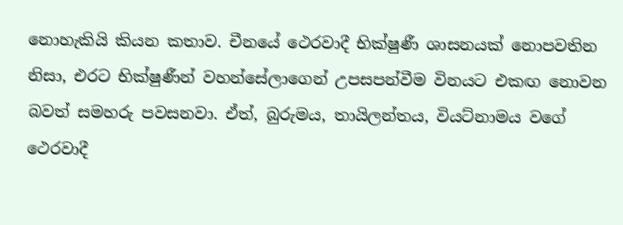නොහැකියි කියන කතාව. චීනයේ ථෙරවාදී භික්ෂුණී ශාසනයක් නොපවතින නිසා, එරට භික්ෂුණීන් වහන්සේලාගෙන් උපසපන්වීම විනයට එකඟ නොවන බවත් සමහරු පවසනවා. ඒත්, බුරුමය, තායිලන්තය, වියට්නාමය වගේ ථෙරවාදී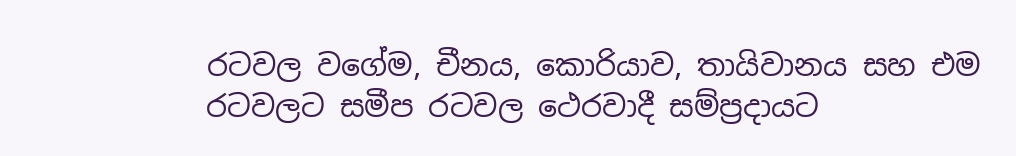රටවල වගේම, චීනය, කොරියාව, තායිවානය සහ එම රටවලට සමීප රටවල ථෙරවාදී සම්ප්‍රදායට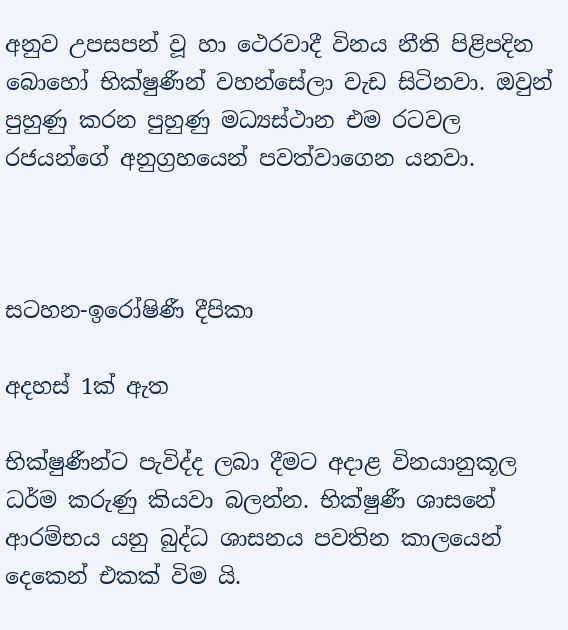අනුව උපසපන් වූ හා ථෙරවාදී විනය නීති පිළිපදින බොහෝ භික්ෂුණීන් වහන්සේලා වැඩ සිටිනවා. ඔවුන් පුහුණු කරන පුහුණු මධ්‍යස්ථාන එම රටවල රජයන්ගේ අනුග්‍රහයෙන් පවත්වාගෙන යනවා.



සටහන-ඉරෝෂිණී දීපිකා

අදහස් 1ක් ඇත

භික්ෂුණීන්ට පැවිද්ද ලබා දීමට අදාළ විනයානුකූල ධර්ම කරුණු කියවා බලන්න. භික්ෂුණී ශාසනේ ආරම්භය යනු බුද්ධ ශාසනය පවතින කාලයෙන් දෙකෙන් එකක් විම යි.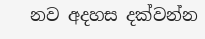නව අදහස දක්වන්න